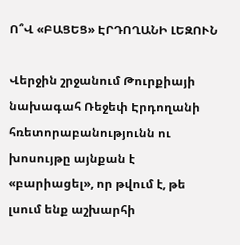Ո՞Վ «ԲԱՑԵՑ» ԷՐԴՈՂԱՆԻ ԼԵԶՈՒՆ

Վերջին շրջանում Թուրքիայի նախագահ Ռեջեփ Էրդողանի հռետորաբանությունն ու խոսույթը այնքան է «բարիացել», որ թվում է, թե լսում ենք աշխարհի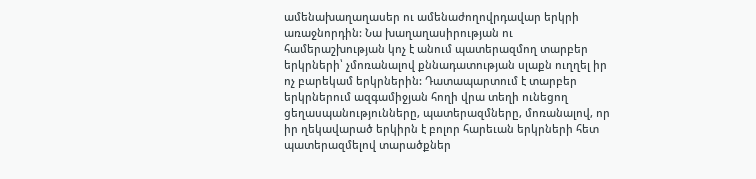ամենախաղաղասեր ու ամենաժողովրդավար երկրի առաջնորդին: Նա խաղաղասիրության ու համերաշխության կոչ է անում պատերազմող տարբեր երկրների՝ չմոռանալով քննադատության սլաքն ուղղել իր ոչ բարեկամ երկրներին: Դատապարտում է տարբեր երկրներում ազգամիջյան հողի վրա տեղի ունեցող ցեղասպանությունները, պատերազմները, մոռանալով, որ իր ղեկավարած երկիրն է բոլոր հարեւան երկրների հետ պատերազմելով տարածքներ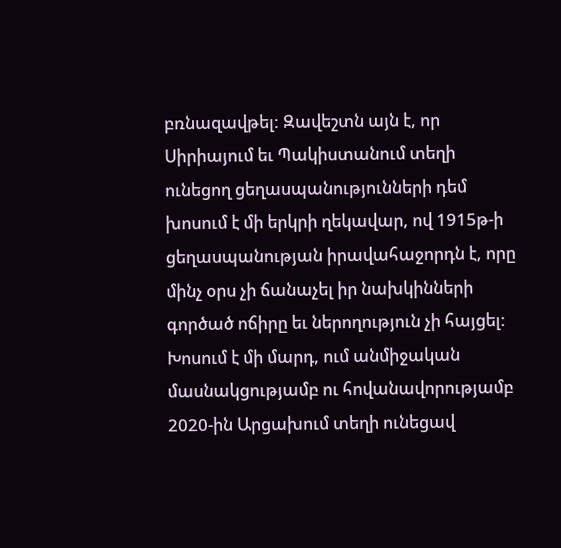բռնազավթել: Զավեշտն այն է, որ Սիրիայում եւ Պակիստանում տեղի ունեցող ցեղասպանությունների դեմ խոսում է մի երկրի ղեկավար, ով 1915թ-ի ցեղասպանության իրավահաջորդն է, որը մինչ օրս չի ճանաչել իր նախկինների գործած ոճիրը եւ ներողություն չի հայցել: Խոսում է մի մարդ, ում անմիջական մասնակցությամբ ու հովանավորությամբ 2020-ին Արցախում տեղի ունեցավ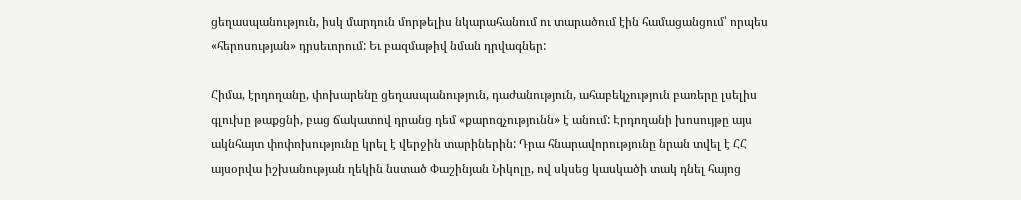ցեղասպանություն, իսկ մարդուն մորթելիս նկարահանում ու տարածում էին համացանցում՝ որպես «հերոսության» դրսեւորում: Եւ բազմաթիվ նման դրվագներ:

Հիմա, էրդողանը, փոխարենը ցեղասպանություն, դաժանություն, ահաբեկչություն բառերը լսելիս  գլուխը թաքցնի, բաց ճակատով դրանց դեմ «քարոզչությունն» է անում: Էրդողանի խոսույթը այս ակնհայտ փոփոխությունը կրել է վերջին տարիներին: Դրա հնարավորությունը նրան տվել է ՀՀ այսօրվա իշխանության ղեկին նստած Փաշինյան Նիկոլը, ով սկսեց կասկածի տակ դնել հայոց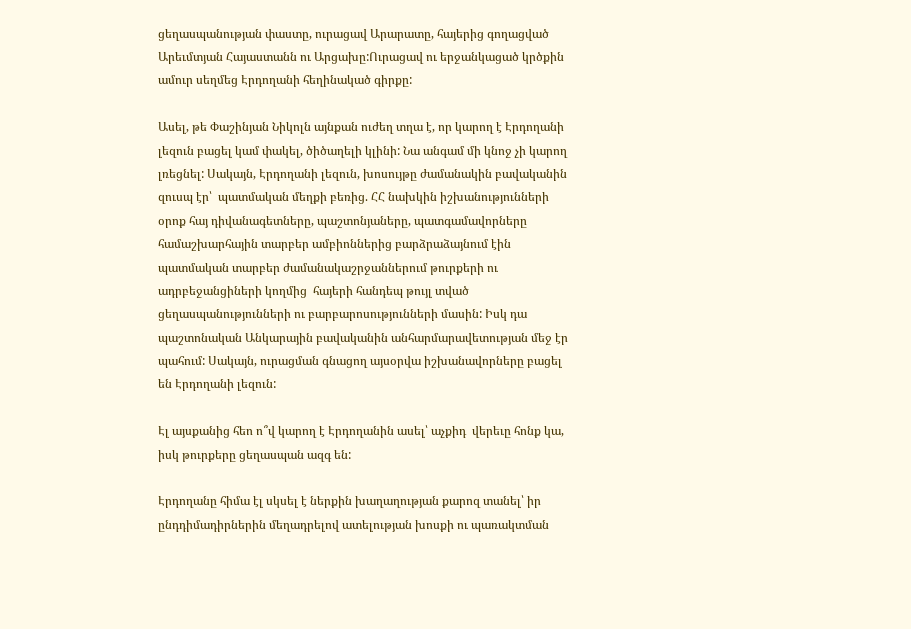ցեղասպանության փաստը, ուրացավ Արարատը, հայերից գողացված Արեւմտյան Հայաստանն ու Արցախը:Ուրացավ ու երջանկացած կրծքին ամուր սեղմեց Էրդողանի հեղինակած գիրքը:

Ասել, թե Փաշինյան Նիկոլն այնքան ուժեղ տղա է, որ կարող է Էրդողանի լեզուն բացել կամ փակել, ծիծաղելի կլինի: Նա անգամ մի կնոջ չի կարող լռեցնել: Սակայն, Էրդողանի լեզուն, խոսույթը ժամանակին բավականին զուսպ էր՝  պատմական մեղքի բեռից. ՀՀ նախկին իշխանությունների օրոք հայ դիվանագետները, պաշտոնյաները, պատգամավորները համաշխարհային տարբեր ամբիոններից բարձրաձայնում էին պատմական տարբեր ժամանակաշրջաններում թուրքերի ու ադրբեջանցիների կողմից  հայերի հանդեպ թույլ տված ցեղասպանությունների ու բարբարոսությունների մասին: Իսկ դա պաշտոնական Անկարային բավականին անհարմարավետության մեջ էր պահում: Սակայն, ուրացման գնացող այսօրվա իշխանավորները բացել են Էրդողանի լեզուն:

Էլ այսքանից հեո ո՞վ կարող է Էրդողանին ասել՝ աչքիդ  վերեւը հոնք կա, իսկ թուրքերը ցեղասպան ազգ են:

Էրդողանը հիմա էլ սկսել է ներքին խաղաղության քարոզ տանել՝ իր ընդդիմադիրներին մեղադրելով ատելության խոսքի ու պառակտման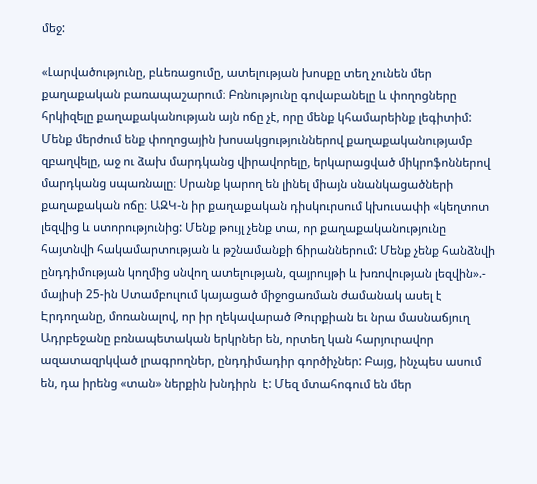մեջ:

«Լարվածությունը, բևեռացումը, ատելության խոսքը տեղ չունեն մեր քաղաքական բառապաշարում։ Բռնությունը գովաբանելը և փողոցները հրկիզելը քաղաքականության այն ոճը չէ, որը մենք կհամարեինք լեգիտիմ: Մենք մերժում ենք փողոցային խոսակցություններով քաղաքականությամբ զբաղվելը, աջ ու ձախ մարդկանց վիրավորելը, երկարացված միկրոֆոններով մարդկանց սպառնալը։ Սրանք կարող են լինել միայն սնանկացածների քաղաքական ոճը։ ԱԶԿ-ն իր քաղաքական դիսկուրսում կխուսափի «կեղտոտ լեզվից և ստորությունից: Մենք թույլ չենք տա, որ քաղաքականությունը հայտնվի հակամարտության և թշնամանքի ճիրաններում: Մենք չենք հանձնվի ընդդիմության կողմից սնվող ատելության, զայրույթի և խռովության լեզվին».- մայիսի 25-ին Ստամբուլում կայացած միջոցառման ժամանակ ասել է Էրդողանը, մոռանալով, որ իր ղեկավարած Թուրքիան եւ նրա մասնաճյուղ Ադրբեջանը բռնապետական երկրներ են, որտեղ կան հարյուրավոր ազատազրկված լրագրողներ, ընդդիմադիր գործիչներ: Բայց, ինչպես ասում են, դա իրենց «տան» ներքին խնդիրն  է: Մեզ մտահոգում են մեր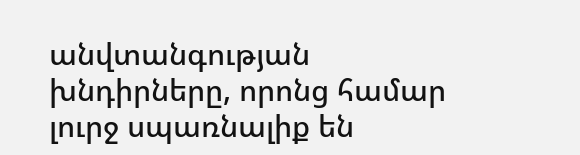անվտանգության խնդիրները, որոնց համար լուրջ սպառնալիք են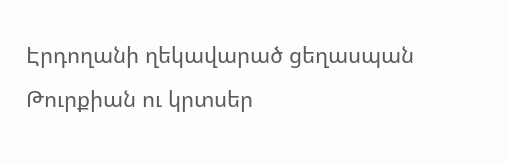Էրդողանի ղեկավարած ցեղասպան Թուրքիան ու կրտսեր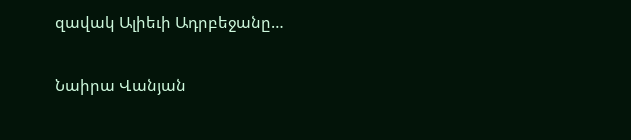զավակ Ալիեւի Ադրբեջանը…

Նաիրա Վանյան